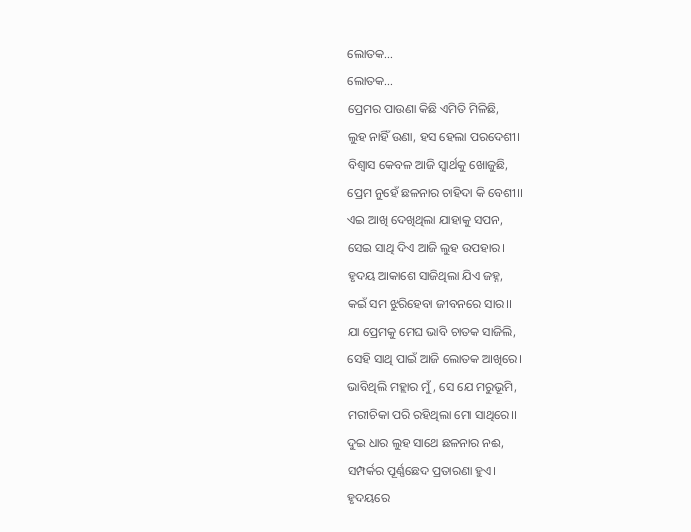ଲୋତକ...
ଲୋତକ...
ପ୍ରେମର ପାଉଣା କିଛି ଏମିତି ମିଳିଛି,
ଲୁହ ନାହିଁ ଉଣା, ହସ ହେଲା ପରଦେଶୀ।
ବିଶ୍ବାସ କେବଳ ଆଜି ସ୍ବାର୍ଥକୁ ଖୋଜୁଛି,
ପ୍ରେମ ନୁହେଁ ଛଳନାର ଚାହିଦା କି ବେଶୀ।।
ଏଇ ଆଖି ଦେଖିଥିଲା ଯାହାକୁ ସପନ,
ସେଇ ସାଥି ଦିଏ ଆଜି ଲୁହ ଉପହାର।
ହୃଦୟ ଆକାଶେ ସାଜିଥିଲା ଯିଏ ଜହ୍ନ,
କଇଁ ସମ ଝୁରିହେବା ଜୀବନରେ ସାର।।
ଯା ପ୍ରେମକୁ ମେଘ ଭାବି ଚାତକ ସାଜିଲି,
ସେହି ସାଥି ପାଇଁ ଆଜି ଲୋତକ ଆଖିରେ।
ଭାବିଥିଲି ମହ୍ଲାର ମୁଁ, ସେ ଯେ ମରୁଭୂମି,
ମରୀଚିକା ପରି ରହିଥିଲା ମୋ ସାଥିରେ।।
ଦୁଇ ଧାର ଲୁହ ସାଥେ ଛଳନାର ନଈ,
ସମ୍ପର୍କର ପୂର୍ଣ୍ଣଛେଦ ପ୍ରତାରଣା ହୁଏ।
ହୃଦୟରେ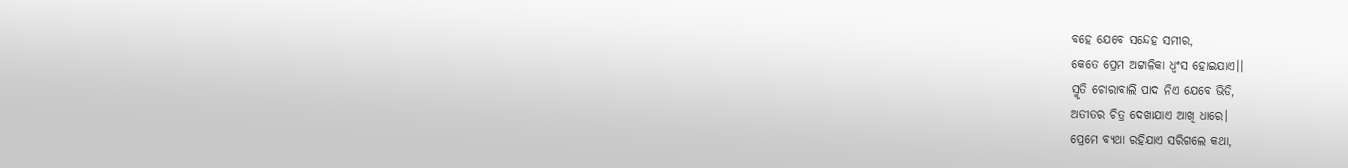ବହେ ଯେବେ ସନ୍ଦେହ ସମୀର,
କେତେ ପ୍ରେମ ଅଟ୍ଟାଳିକା ଧ୍ବଂସ ହୋଇଯାଏ।।
ସ୍ମୃତି ଚୋରାବାଲି ପାଦ ନିଏ ଯେବେ ଭିଡି,
ଅତୀତର ଚିତ୍ର ଦେଖାଯାଏ ଆଖି ଧାରେ।
ପ୍ରେମେ ବ୍ଯଥା ରହିଯାଏ ସରିଗଲେ କଥା,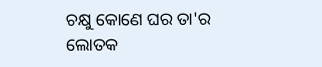ଚକ୍ଷୁ କୋଣେ ଘର ତା'ର ଲୋତକ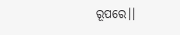ରୂପରେ।।